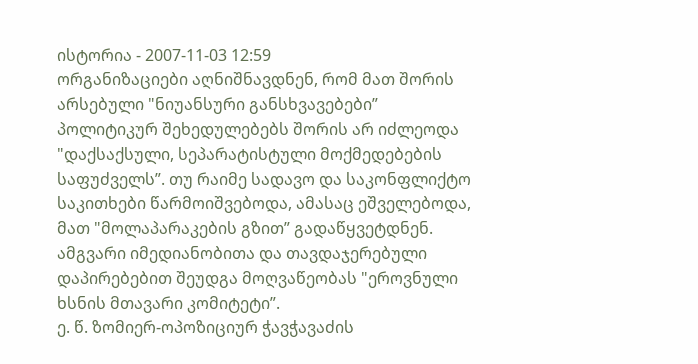ისტორია - 2007-11-03 12:59
ორგანიზაციები აღნიშნავდნენ, რომ მათ შორის არსებული "ნიუანსური განსხვავებები” პოლიტიკურ შეხედულებებს შორის არ იძლეოდა "დაქსაქსული, სეპარატისტული მოქმედებების საფუძველს”. თუ რაიმე სადავო და საკონფლიქტო საკითხები წარმოიშვებოდა, ამასაც ეშველებოდა, მათ "მოლაპარაკების გზით” გადაწყვეტდნენ. ამგვარი იმედიანობითა და თავდაჯერებული დაპირებებით შეუდგა მოღვაწეობას "ეროვნული ხსნის მთავარი კომიტეტი”.
ე. წ. ზომიერ-ოპოზიციურ ჭავჭავაძის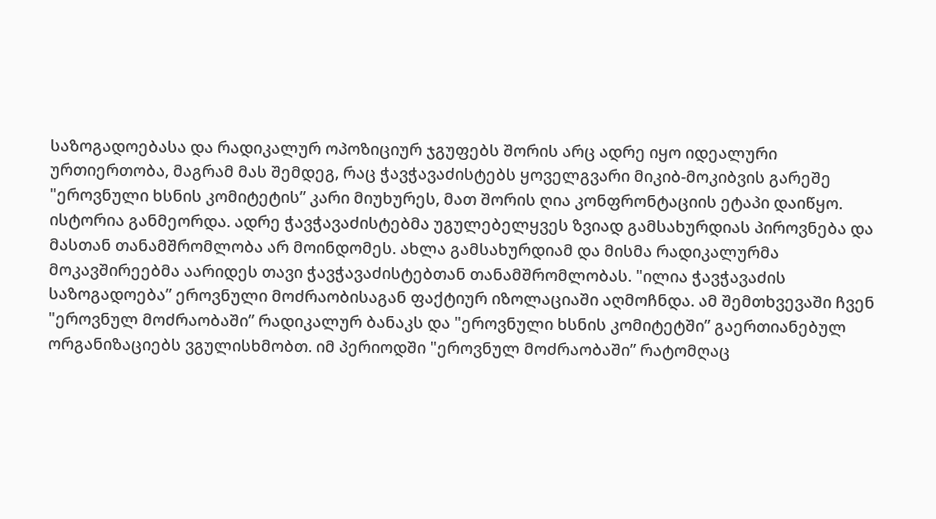საზოგადოებასა და რადიკალურ ოპოზიციურ ჯგუფებს შორის არც ადრე იყო იდეალური ურთიერთობა, მაგრამ მას შემდეგ, რაც ჭავჭავაძისტებს ყოველგვარი მიკიბ-მოკიბვის გარეშე "ეროვნული ხსნის კომიტეტის” კარი მიუხურეს, მათ შორის ღია კონფრონტაციის ეტაპი დაიწყო. ისტორია განმეორდა. ადრე ჭავჭავაძისტებმა უგულებელყვეს ზვიად გამსახურდიას პიროვნება და მასთან თანამშრომლობა არ მოინდომეს. ახლა გამსახურდიამ და მისმა რადიკალურმა მოკავშირეებმა აარიდეს თავი ჭავჭავაძისტებთან თანამშრომლობას. "ილია ჭავჭავაძის საზოგადოება” ეროვნული მოძრაობისაგან ფაქტიურ იზოლაციაში აღმოჩნდა. ამ შემთხვევაში ჩვენ "ეროვნულ მოძრაობაში” რადიკალურ ბანაკს და "ეროვნული ხსნის კომიტეტში” გაერთიანებულ ორგანიზაციებს ვგულისხმობთ. იმ პერიოდში "ეროვნულ მოძრაობაში” რატომღაც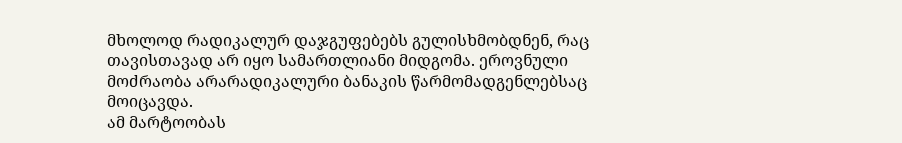მხოლოდ რადიკალურ დაჯგუფებებს გულისხმობდნენ, რაც თავისთავად არ იყო სამართლიანი მიდგომა. ეროვნული მოძრაობა არარადიკალური ბანაკის წარმომადგენლებსაც მოიცავდა.
ამ მარტოობას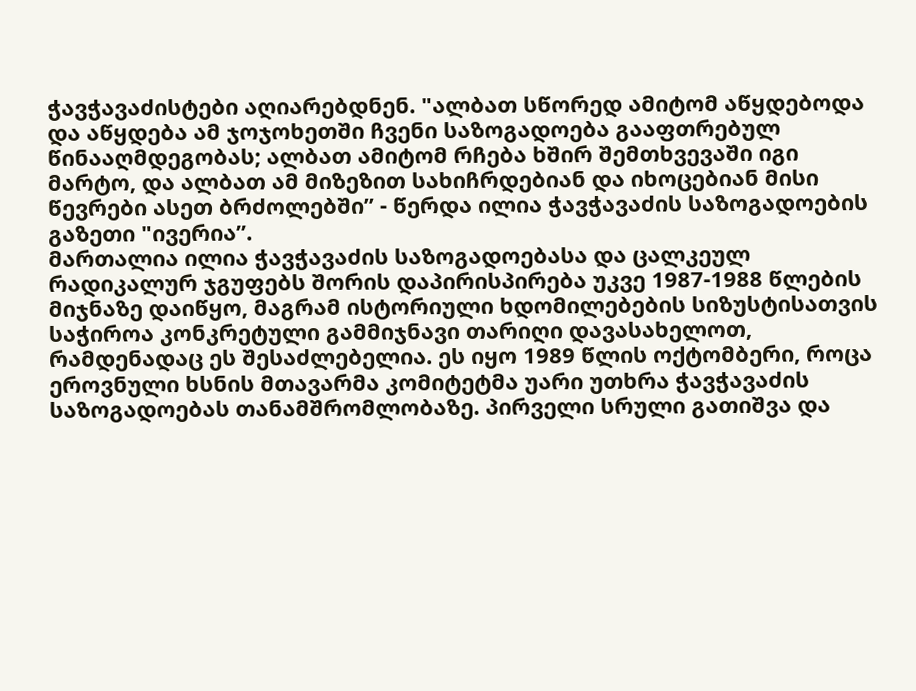ჭავჭავაძისტები აღიარებდნენ. "ალბათ სწორედ ამიტომ აწყდებოდა და აწყდება ამ ჯოჯოხეთში ჩვენი საზოგადოება გააფთრებულ წინააღმდეგობას; ალბათ ამიტომ რჩება ხშირ შემთხვევაში იგი მარტო, და ალბათ ამ მიზეზით სახიჩრდებიან და იხოცებიან მისი წევრები ასეთ ბრძოლებში” - წერდა ილია ჭავჭავაძის საზოგადოების გაზეთი "ივერია”.
მართალია ილია ჭავჭავაძის საზოგადოებასა და ცალკეულ რადიკალურ ჯგუფებს შორის დაპირისპირება უკვე 1987-1988 წლების მიჯნაზე დაიწყო, მაგრამ ისტორიული ხდომილებების სიზუსტისათვის საჭიროა კონკრეტული გამმიჯნავი თარიღი დავასახელოთ, რამდენადაც ეს შესაძლებელია. ეს იყო 1989 წლის ოქტომბერი, როცა ეროვნული ხსნის მთავარმა კომიტეტმა უარი უთხრა ჭავჭავაძის საზოგადოებას თანამშრომლობაზე. პირველი სრული გათიშვა და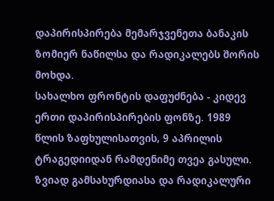დაპირისპირება მემარჯვენეთა ბანაკის ზომიერ ნაწილსა და რადიკალებს შორის მოხდა.
სახალხო ფრონტის დაფუძნება - კიდევ ერთი დაპირისპირების ფონზე. 1989 წლის ზაფხულისათვის, 9 აპრილის ტრაგედიიდან რამდენიმე თვეა გასული. ზვიად გამსახურდიასა და რადიკალური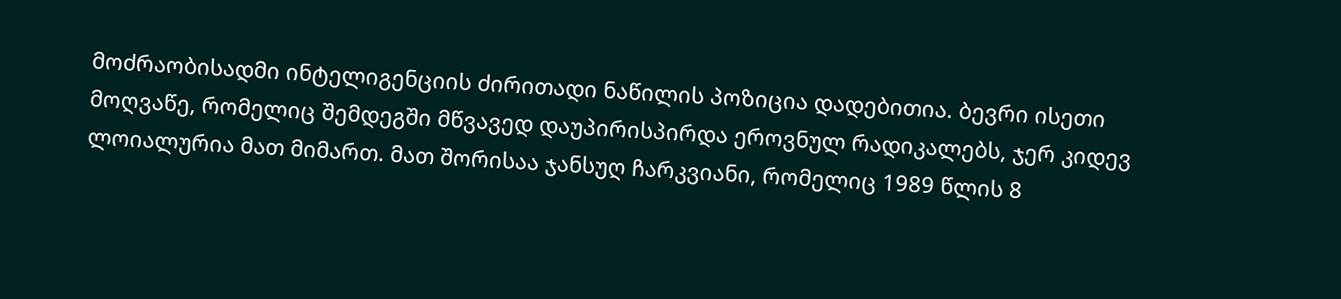მოძრაობისადმი ინტელიგენციის ძირითადი ნაწილის პოზიცია დადებითია. ბევრი ისეთი მოღვაწე, რომელიც შემდეგში მწვავედ დაუპირისპირდა ეროვნულ რადიკალებს, ჯერ კიდევ ლოიალურია მათ მიმართ. მათ შორისაა ჯანსუღ ჩარკვიანი, რომელიც 1989 წლის 8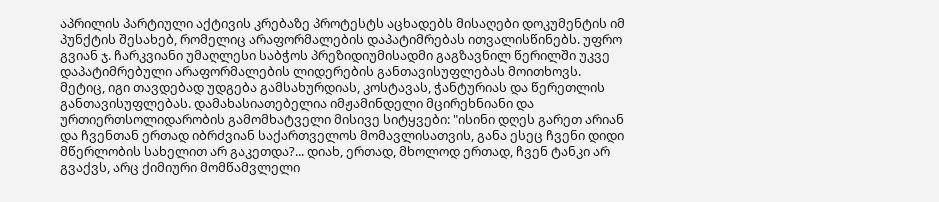აპრილის პარტიული აქტივის კრებაზე პროტესტს აცხადებს მისაღები დოკუმენტის იმ პუნქტის შესახებ, რომელიც არაფორმალების დაპატიმრებას ითვალისწინებს. უფრო გვიან ჯ. ჩარკვიანი უმაღლესი საბჭოს პრეზიდიუმისადმი გაგზავნილ წერილში უკვე დაპატიმრებული არაფორმალების ლიდერების განთავისუფლებას მოითხოვს. მეტიც, იგი თავდებად უდგება გამსახურდიას, კოსტავას, ჭანტურიას და წერეთლის განთავისუფლებას. დამახასიათებელია იმჟამინდელი მცირეხნიანი და ურთიერთსოლიდარობის გამომხატველი მისივე სიტყვები: "ისინი დღეს გარეთ არიან და ჩვენთან ერთად იბრძვიან საქართველოს მომავლისათვის, განა ესეც ჩვენი დიდი მწერლობის სახელით არ გაკეთდა?... დიახ, ერთად, მხოლოდ ერთად, ჩვენ ტანკი არ გვაქვს, არც ქიმიური მომწამვლელი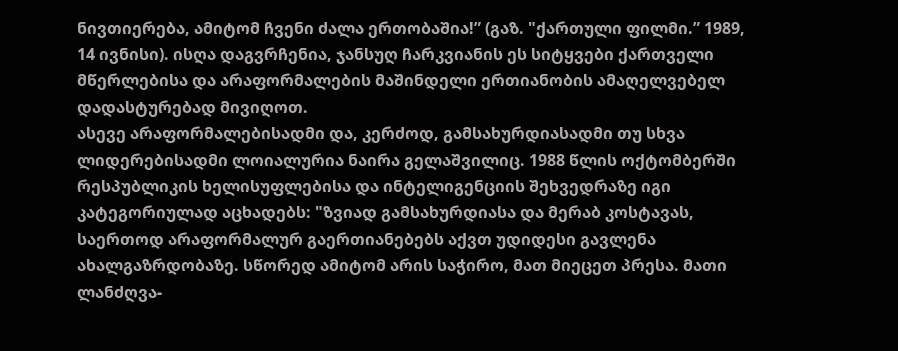ნივთიერება, ამიტომ ჩვენი ძალა ერთობაშია!” (გაზ. "ქართული ფილმი.” 1989, 14 ივნისი). ისღა დაგვრჩენია, ჯანსუღ ჩარკვიანის ეს სიტყვები ქართველი მწერლებისა და არაფორმალების მაშინდელი ერთიანობის ამაღელვებელ დადასტურებად მივიღოთ.
ასევე არაფორმალებისადმი და, კერძოდ, გამსახურდიასადმი თუ სხვა ლიდერებისადმი ლოიალურია ნაირა გელაშვილიც. 1988 წლის ოქტომბერში რესპუბლიკის ხელისუფლებისა და ინტელიგენციის შეხვედრაზე იგი კატეგორიულად აცხადებს: "ზვიად გამსახურდიასა და მერაბ კოსტავას, საერთოდ არაფორმალურ გაერთიანებებს აქვთ უდიდესი გავლენა ახალგაზრდობაზე. სწორედ ამიტომ არის საჭირო, მათ მიეცეთ პრესა. მათი ლანძღვა-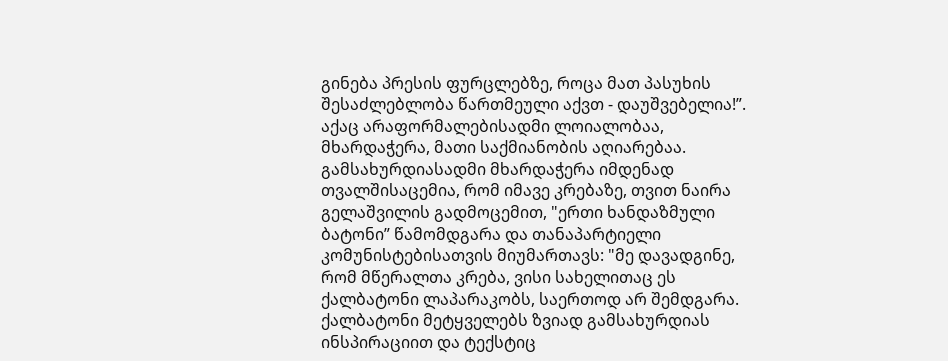გინება პრესის ფურცლებზე, როცა მათ პასუხის შესაძლებლობა წართმეული აქვთ - დაუშვებელია!”. აქაც არაფორმალებისადმი ლოიალობაა, მხარდაჭერა, მათი საქმიანობის აღიარებაა. გამსახურდიასადმი მხარდაჭერა იმდენად თვალშისაცემია, რომ იმავე კრებაზე, თვით ნაირა გელაშვილის გადმოცემით, "ერთი ხანდაზმული ბატონი” წამომდგარა და თანაპარტიელი კომუნისტებისათვის მიუმართავს: "მე დავადგინე, რომ მწერალთა კრება, ვისი სახელითაც ეს ქალბატონი ლაპარაკობს, საერთოდ არ შემდგარა. ქალბატონი მეტყველებს ზვიად გამსახურდიას ინსპირაციით და ტექსტიც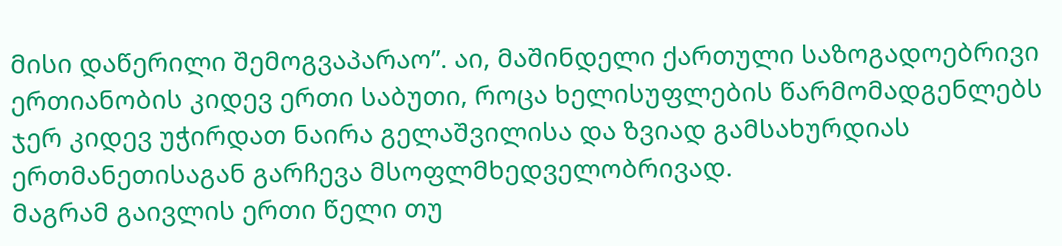მისი დაწერილი შემოგვაპარაო”. აი, მაშინდელი ქართული საზოგადოებრივი ერთიანობის კიდევ ერთი საბუთი, როცა ხელისუფლების წარმომადგენლებს ჯერ კიდევ უჭირდათ ნაირა გელაშვილისა და ზვიად გამსახურდიას ერთმანეთისაგან გარჩევა მსოფლმხედველობრივად.
მაგრამ გაივლის ერთი წელი თუ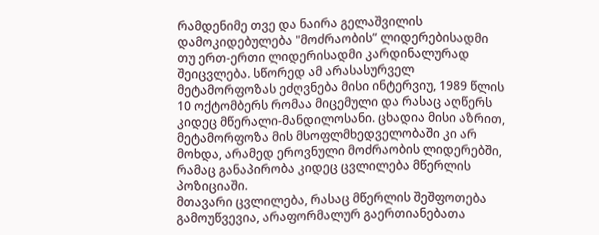რამდენიმე თვე და ნაირა გელაშვილის დამოკიდებულება "მოძრაობის” ლიდერებისადმი თუ ერთ-ერთი ლიდერისადმი კარდინალურად შეიცვლება. სწორედ ამ არასასურველ მეტამორფოზას ეძღვნება მისი ინტერვიუ, 1989 წლის 10 ოქტომბერს რომაა მიცემული და რასაც აღწერს კიდეც მწერალი-მანდილოსანი. ცხადია მისი აზრით, მეტამორფოზა მის მსოფლმხედველობაში კი არ მოხდა, არამედ ეროვნული მოძრაობის ლიდერებში, რამაც განაპირობა კიდეც ცვლილება მწერლის პოზიციაში.
მთავარი ცვლილება, რასაც მწერლის შეშფოთება გამოუწვევია, არაფორმალურ გაერთიანებათა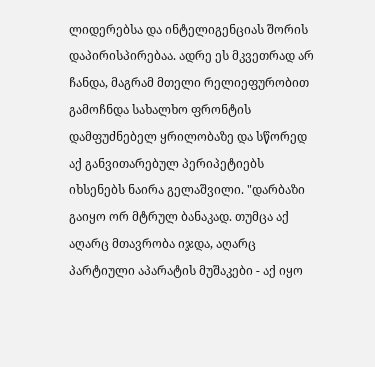ლიდერებსა და ინტელიგენციას შორის დაპირისპირებაა. ადრე ეს მკვეთრად არ ჩანდა, მაგრამ მთელი რელიეფურობით გამოჩნდა სახალხო ფრონტის დამფუძნებელ ყრილობაზე და სწორედ აქ განვითარებულ პერიპეტიებს იხსენებს ნაირა გელაშვილი. "დარბაზი გაიყო ორ მტრულ ბანაკად. თუმცა აქ აღარც მთავრობა იჯდა, აღარც პარტიული აპარატის მუშაკები - აქ იყო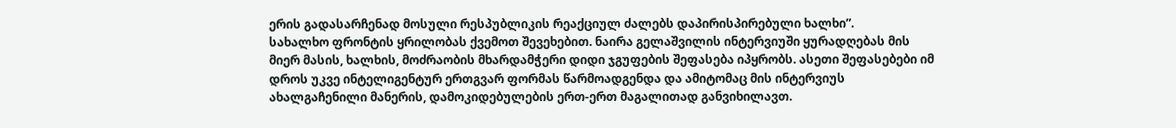ერის გადასარჩენად მოსული რესპუბლიკის რეაქციულ ძალებს დაპირისპირებული ხალხი”.
სახალხო ფრონტის ყრილობას ქვემოთ შევეხებით. ნაირა გელაშვილის ინტერვიუში ყურადღებას მის მიერ მასის, ხალხის, მოძრაობის მხარდამჭერი დიდი ჯგუფების შეფასება იპყრობს. ასეთი შეფასებები იმ დროს უკვე ინტელიგენტურ ერთგვარ ფორმას წარმოადგენდა და ამიტომაც მის ინტერვიუს ახალგაჩენილი მანერის, დამოკიდებულების ერთ-ერთ მაგალითად განვიხილავთ.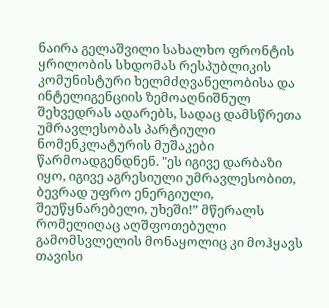ნაირა გელაშვილი სახალხო ფრონტის ყრილობის სხდომას რესპუბლიკის კომუნისტური ხელმძღვანელობისა და ინტელიგენციის ზემოაღნიშნულ შეხვედრას ადარებს, სადაც დამსწრეთა უმრავლესობას პარტიული ნომენკლატურის მუშაკები წარმოადგენდნენ. "ეს იგივე დარბაზი იყო, იგივე აგრესიული უმრავლესობით, ბევრად უფრო ენერგიული, შეუწყნარებელი, უხეში!” მწერალს რომელიღაც აღშფოთებული გამომსვლელის მონაყოლიც კი მოჰყავს თავისი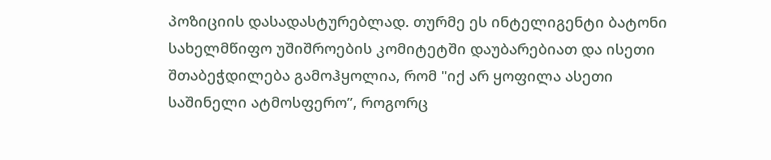პოზიციის დასადასტურებლად. თურმე ეს ინტელიგენტი ბატონი სახელმწიფო უშიშროების კომიტეტში დაუბარებიათ და ისეთი შთაბეჭდილება გამოჰყოლია, რომ "იქ არ ყოფილა ასეთი საშინელი ატმოსფერო”, როგორც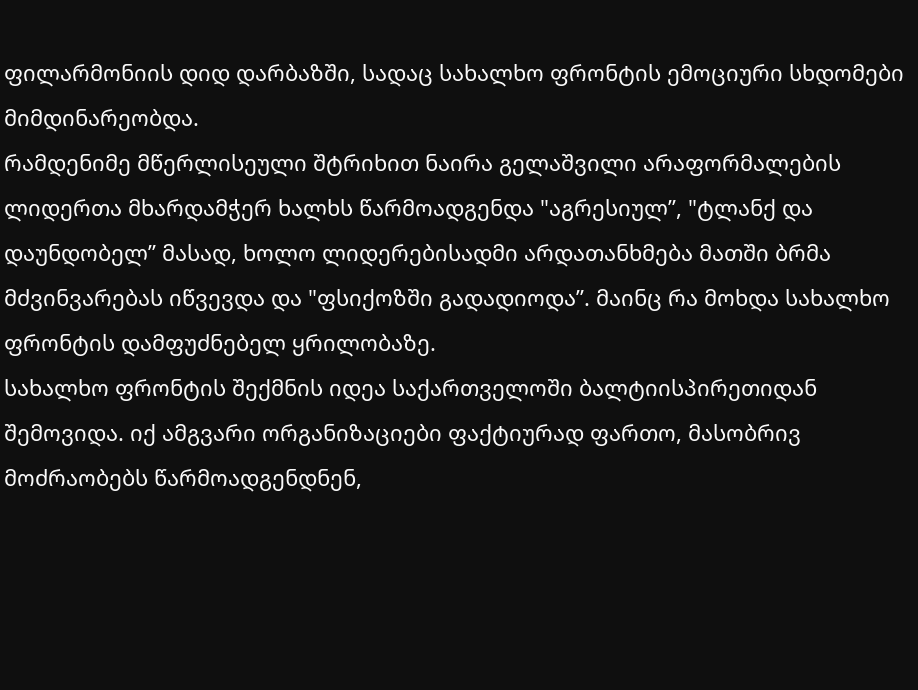ფილარმონიის დიდ დარბაზში, სადაც სახალხო ფრონტის ემოციური სხდომები მიმდინარეობდა.
რამდენიმე მწერლისეული შტრიხით ნაირა გელაშვილი არაფორმალების ლიდერთა მხარდამჭერ ხალხს წარმოადგენდა "აგრესიულ”, "ტლანქ და დაუნდობელ” მასად, ხოლო ლიდერებისადმი არდათანხმება მათში ბრმა მძვინვარებას იწვევდა და "ფსიქოზში გადადიოდა”. მაინც რა მოხდა სახალხო ფრონტის დამფუძნებელ ყრილობაზე.
სახალხო ფრონტის შექმნის იდეა საქართველოში ბალტიისპირეთიდან შემოვიდა. იქ ამგვარი ორგანიზაციები ფაქტიურად ფართო, მასობრივ მოძრაობებს წარმოადგენდნენ,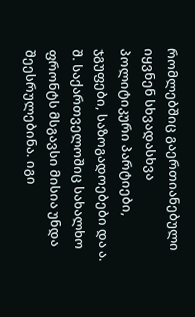რომლებშიც გაერთიანებული იყვნენ სხვადასხვა პოლიტიკური პარტიები, ჯგუფები, საზოგადოებები და ა. შ. საქართველოშიც სახალხო ფრონტს მსგავსი მისია უნდა შეესრულებინა. იგი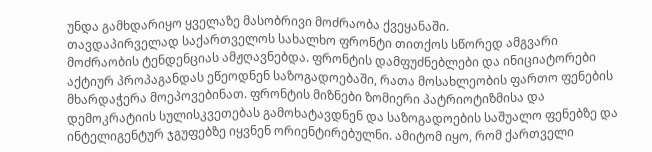უნდა გამხდარიყო ყველაზე მასობრივი მოძრაობა ქვეყანაში.
თავდაპირველად საქართველოს სახალხო ფრონტი თითქოს სწორედ ამგვარი მოძრაობის ტენდენციას ამჟღავნებდა. ფრონტის დამფუძნებლები და ინიციატორები აქტიურ პროპაგანდას ეწეოდნენ საზოგადოებაში, რათა მოსახლეობის ფართო ფენების მხარდაჭერა მოეპოვებინათ. ფრონტის მიზნები ზომიერი პატრიოტიზმისა და დემოკრატიის სულისკვეთებას გამოხატავდნენ და საზოგადოების საშუალო ფენებზე და ინტელიგენტურ ჯგუფებზე იყვნენ ორიენტირებულნი. ამიტომ იყო, რომ ქართველი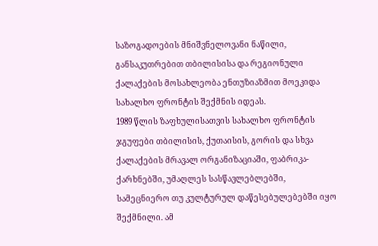საზოგადოების მნიშვნელოვანი ნაწილი, განსაკუთრებით თბილისისა და რეგიონული ქალაქების მოსახლეობა ენთუზიაზმით მოეკიდა სახალხო ფრონტის შექმნის იდეას.
1989 წლის ზაფხულისათვის სახალხო ფრონტის ჯგუფები თბილისის, ქუთაისის, გორის და სხვა ქალაქების მრავალ ორგანიზაციაში, ფაბრიკა-ქარხნებში, უმაღლეს სასწავლებლებში, სამეცნიერო თუ კულტურულ დაწესებულებებში იყო შექმნილი. ამ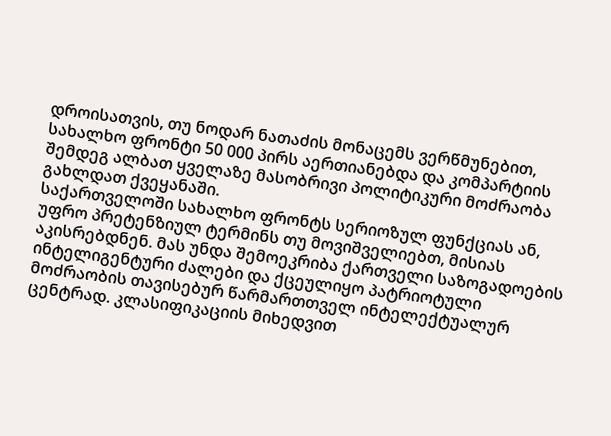დროისათვის, თუ ნოდარ ნათაძის მონაცემს ვერწმუნებით, სახალხო ფრონტი 50 000 პირს აერთიანებდა და კომპარტიის შემდეგ ალბათ ყველაზე მასობრივი პოლიტიკური მოძრაობა გახლდათ ქვეყანაში.
საქართველოში სახალხო ფრონტს სერიოზულ ფუნქციას ან, უფრო პრეტენზიულ ტერმინს თუ მოვიშველიებთ, მისიას აკისრებდნენ. მას უნდა შემოეკრიბა ქართველი საზოგადოების ინტელიგენტური ძალები და ქცეულიყო პატრიოტული მოძრაობის თავისებურ წარმართთველ ინტელექტუალურ ცენტრად. კლასიფიკაციის მიხედვით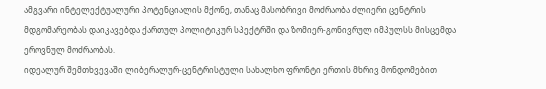ამგვარი ინტელექტუალური პოტენციალის მქონე, თანაც მასობრივი მოძრაობა ძლიერი ცენტრის მდგომარეობას დაიკავებდა ქართულ პოლიტიკურ სპექტრში და ზომიერ-გონივრულ იმპულსს მისცემდა ეროვნულ მოძრაობას.
იდეალურ შემთხვევაში ლიბერალურ-ცენტრისტული სახალხო ფრონტი ერთის მხრივ მონდომებით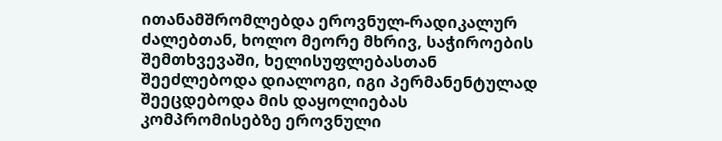ითანამშრომლებდა ეროვნულ-რადიკალურ ძალებთან, ხოლო მეორე მხრივ, საჭიროების შემთხვევაში, ხელისუფლებასთან შეეძლებოდა დიალოგი, იგი პერმანენტულად შეეცდებოდა მის დაყოლიებას კომპრომისებზე ეროვნული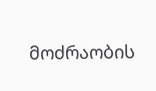მოძრაობის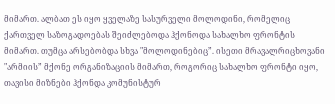მიმართ. ალბათ ეს იყო ყველაზე სასურველი მოლოდინი, რომელიც ქართველ საზოგადოებას შეიძლებოდა ჰქონოდა სახალხო ფრონტის მიმართ. თუმცა არსებობდა სხვა "მოლოდინებიც”. ისეთი მრავალრიცხოვანი "არმიის” მქონე ორგანიზაციის მიმართ, როგორიც სახალხო ფრონტი იყო, თავისი მიზნები ჰქონდა კომუნისტურ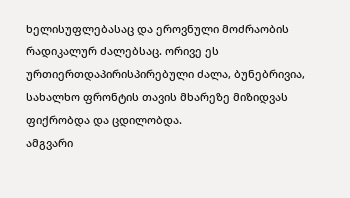ხელისუფლებასაც და ეროვნული მოძრაობის რადიკალურ ძალებსაც. ორივე ეს ურთიერთდაპირისპირებული ძალა, ბუნებრივია, სახალხო ფრონტის თავის მხარეზე მიზიდვას ფიქრობდა და ცდილობდა.
ამგვარი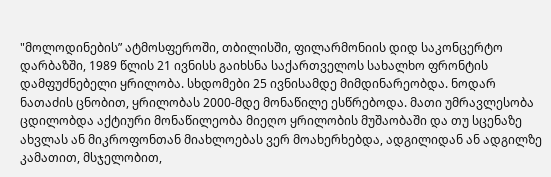"მოლოდინების” ატმოსფეროში, თბილისში, ფილარმონიის დიდ საკონცერტო დარბაზში, 1989 წლის 21 ივნისს გაიხსნა საქართველოს სახალხო ფრონტის დამფუძნებელი ყრილობა. სხდომები 25 ივნისამდე მიმდინარეობდა. ნოდარ ნათაძის ცნობით, ყრილობას 2000-მდე მონაწილე ესწრებოდა. მათი უმრავლესობა ცდილობდა აქტიური მონაწილეობა მიეღო ყრილობის მუშაობაში და თუ სცენაზე ახვლას ან მიკროფონთან მიახლოებას ვერ მოახერხებდა, ადგილიდან ან ადგილზე კამათით, მსჯელობით,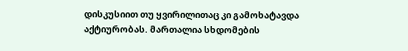დისკუსიით თუ ყვირილითაც კი გამოხატავდა აქტიურობას. მართალია სხდომების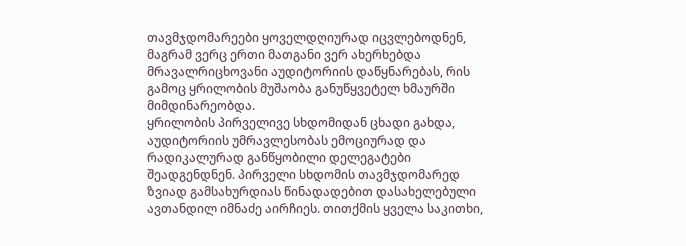თავმჯდომარეები ყოველდღიურად იცვლებოდნენ, მაგრამ ვერც ერთი მათგანი ვერ ახერხებდა მრავალრიცხოვანი აუდიტორიის დაწყნარებას, რის გამოც ყრილობის მუშაობა განუწყვეტელ ხმაურში მიმდინარეობდა.
ყრილობის პირველივე სხდომიდან ცხადი გახდა, აუდიტორიის უმრავლესობას ემოციურად და რადიკალურად განწყობილი დელეგატები შეადგენდნენ. პირველი სხდომის თავმჯდომარედ ზვიად გამსახურდიას წინადადებით დასახელებული ავთანდილ იმნაძე აირჩიეს. თითქმის ყველა საკითხი,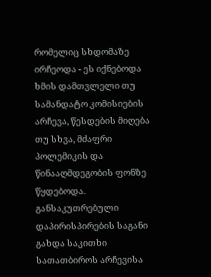რომელიც სხდომაზე ირჩეოდა - ეს იქნებოდა ხმის დამთვლელი თუ სამანდატო კომისიების არჩევა, წესდების მიღება თუ სხვა, მძაფრი პოლემიკის და წინააღმდეგობის ფონზე წყდებოდა.
განსაკუთრებული დაპირისპირების საგანი გახდა საკითხი სათათბიროს არჩევისა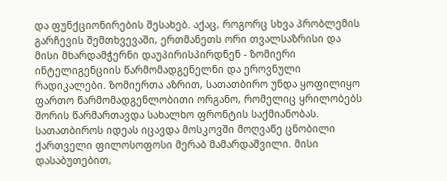და ფუნქციონირების შესახებ. აქაც, როგორც სხვა პრობლემის გარჩევის შემთხვევაში, ერთმანეთს ორი თვალსაზრისი და მისი მხარდამჭერნი დაუპირისპირდნენ - ზომიერი ინტელიგენციის წარმომადგენელნი და ეროვნული რადიკალები. ზომიერთა აზრით, სათათბირო უნდა ყოფილიყო ფართო წარმომადგენლობითი ორგანო, რომელიც ყრილობებს შორის წარმართავდა სახალხო ფრონტის საქმიანობას.
სათათბიროს იდეას იცავდა მოსკოვში მოღვაწე ცნობილი ქართველი ფილოსოფოსი მერაბ მამარდაშვილი. მისი დასაბუთებით,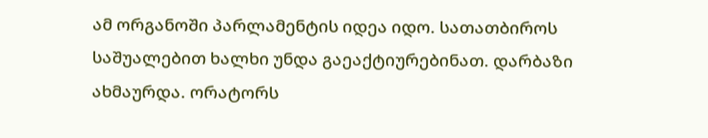ამ ორგანოში პარლამენტის იდეა იდო. სათათბიროს საშუალებით ხალხი უნდა გაეაქტიურებინათ. დარბაზი ახმაურდა. ორატორს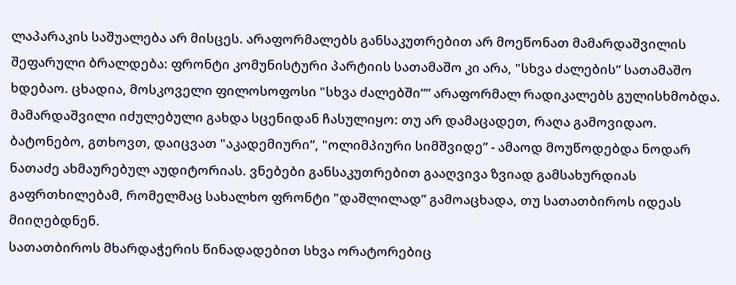ლაპარაკის საშუალება არ მისცეს. არაფორმალებს განსაკუთრებით არ მოეწონათ მამარდაშვილის შეფარული ბრალდება: ფრონტი კომუნისტური პარტიის სათამაშო კი არა, "სხვა ძალების” სათამაშო ხდებაო. ცხადია, მოსკოველი ფილოსოფოსი "სხვა ძალებში”” არაფორმალ რადიკალებს გულისხმობდა. მამარდაშვილი იძულებული გახდა სცენიდან ჩასულიყო: თუ არ დამაცადეთ, რაღა გამოვიდაო. ბატონებო, გთხოვთ, დაიცვათ "აკადემიური”, "ოლიმპიური სიმშვიდე” - ამაოდ მოუწოდებდა ნოდარ ნათაძე ახმაურებულ აუდიტორიას. ვნებები განსაკუთრებით გააღვივა ზვიად გამსახურდიას გაფრთხილებამ, რომელმაც სახალხო ფრონტი "დაშლილად” გამოაცხადა, თუ სათათბიროს იდეას მიიღებდნენ.
სათათბიროს მხარდაჭერის წინადადებით სხვა ორატორებიც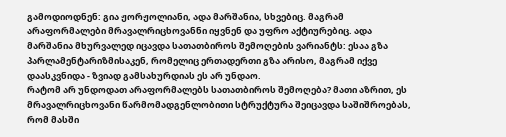გამოდიოდნენ: გია ჟორჟოლიანი, ადა მარშანია, სხვებიც. მაგრამ არაფორმალები მრავალრიცხოვანნი იყვნენ და უფრო აქტიურებიც. ადა მარშანია მხურვალედ იცავდა სათათბიროს შემოღების ვარიანტს: ესაა გზა პარლამენტარიზმისაკენ, რომელიც ერთადერთი გზა არისო, მაგრამ იქვე დაასკვნიდა - ზვიად გამსახურდიას ეს არ უნდაო.
რატომ არ უნდოდათ არაფორმალებს სათათბიროს შემოღება? მათი აზრით, ეს მრავალრიცხოვანი წარმომადგენლობითი სტრუქტურა შეიცავდა საშიშროებას, რომ მასში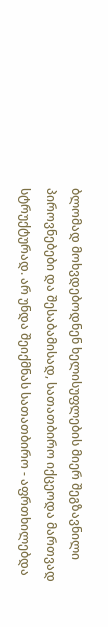ბლომად მოხვდებოდნენ ხელისუფლების მიერ შეგზავნილი პიროვნებები და შესაბამისად, სათათბირო იქცეოდა მართვად სტრუქტურად. არ უნდა შეიქმნას სათათბირო - აფრთხილებდა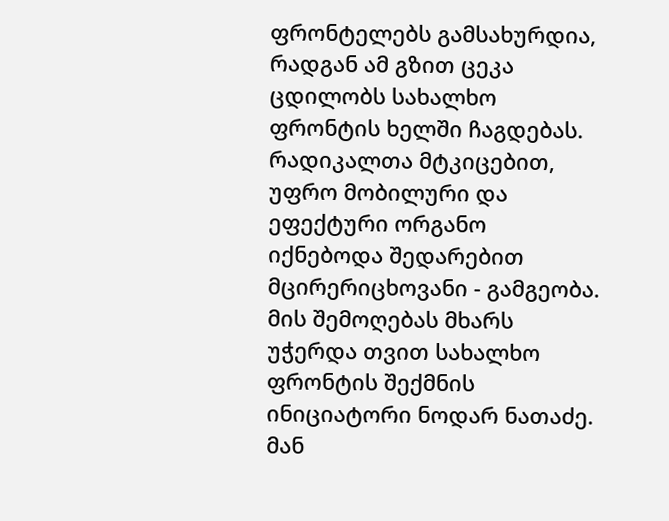ფრონტელებს გამსახურდია, რადგან ამ გზით ცეკა ცდილობს სახალხო ფრონტის ხელში ჩაგდებას.
რადიკალთა მტკიცებით, უფრო მობილური და ეფექტური ორგანო იქნებოდა შედარებით მცირერიცხოვანი - გამგეობა. მის შემოღებას მხარს უჭერდა თვით სახალხო ფრონტის შექმნის ინიციატორი ნოდარ ნათაძე. მან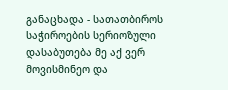განაცხადა - სათათბიროს საჭიროების სერიოზული დასაბუთება მე აქ ვერ მოვისმინეო და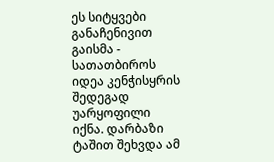ეს სიტყვები განაჩენივით გაისმა - სათათბიროს იდეა კენჭისყრის შედეგად უარყოფილი იქნა. დარბაზი ტაშით შეხვდა ამ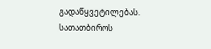გადაწყვეტილებას.
სათათბიროს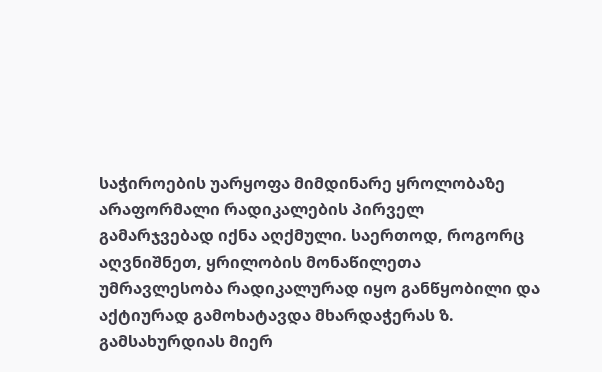საჭიროების უარყოფა მიმდინარე ყროლობაზე არაფორმალი რადიკალების პირველ გამარჯვებად იქნა აღქმული. საერთოდ, როგორც აღვნიშნეთ, ყრილობის მონაწილეთა უმრავლესობა რადიკალურად იყო განწყობილი და აქტიურად გამოხატავდა მხარდაჭერას ზ. გამსახურდიას მიერ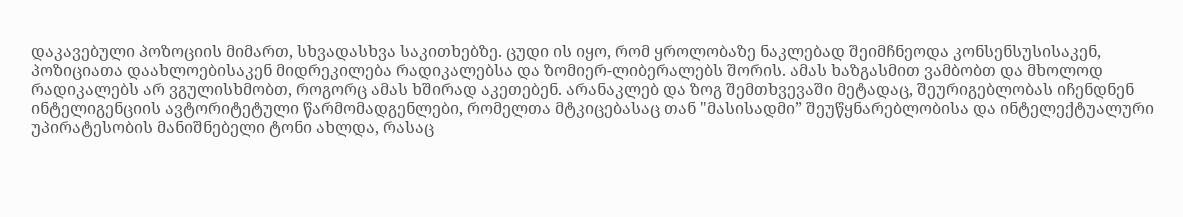დაკავებული პოზოციის მიმართ, სხვადასხვა საკითხებზე. ცუდი ის იყო, რომ ყროლობაზე ნაკლებად შეიმჩნეოდა კონსენსუსისაკენ, პოზიციათა დაახლოებისაკენ მიდრეკილება რადიკალებსა და ზომიერ-ლიბერალებს შორის. ამას ხაზგასმით ვამბობთ და მხოლოდ რადიკალებს არ ვგულისხმობთ, როგორც ამას ხშირად აკეთებენ. არანაკლებ და ზოგ შემთხვევაში მეტადაც, შეურიგებლობას იჩენდნენ ინტელიგენციის ავტორიტეტული წარმომადგენლები, რომელთა მტკიცებასაც თან "მასისადმი” შეუწყნარებლობისა და ინტელექტუალური უპირატესობის მანიშნებელი ტონი ახლდა, რასაც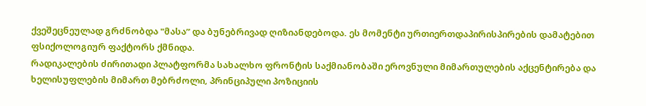ქვეშეცნეულად გრძნობდა "მასა” და ბუნებრივად ღიზიანდებოდა. ეს მომენტი ურთიერთდაპირისპირების დამატებით ფსიქოლოგიურ ფაქტორს ქმნიდა.
რადიკალების ძირითადი პლატფორმა სახალხო ფრონტის საქმიანობაში ეროვნული მიმართულების აქცენტირება და ხელისუფლების მიმართ მებრძოლი, პრინციპული პოზიციის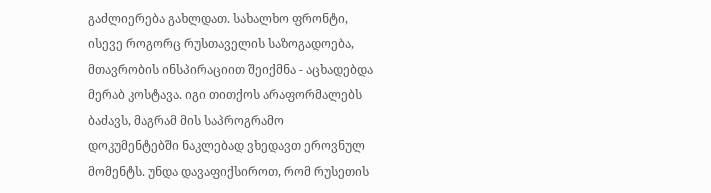გაძლიერება გახლდათ. სახალხო ფრონტი, ისევე როგორც რუსთაველის საზოგადოება, მთავრობის ინსპირაციით შეიქმნა - აცხადებდა მერაბ კოსტავა. იგი თითქოს არაფორმალებს ბაძავს, მაგრამ მის საპროგრამო დოკუმენტებში ნაკლებად ვხედავთ ეროვნულ მომენტს. უნდა დავაფიქსიროთ, რომ რუსეთის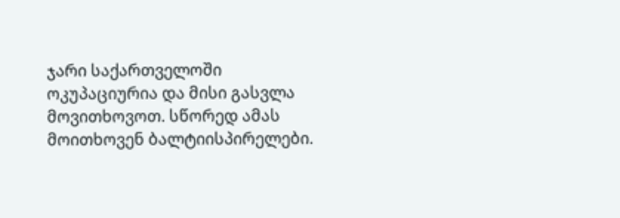ჯარი საქართველოში ოკუპაციურია და მისი გასვლა მოვითხოვოთ. სწორედ ამას მოითხოვენ ბალტიისპირელები.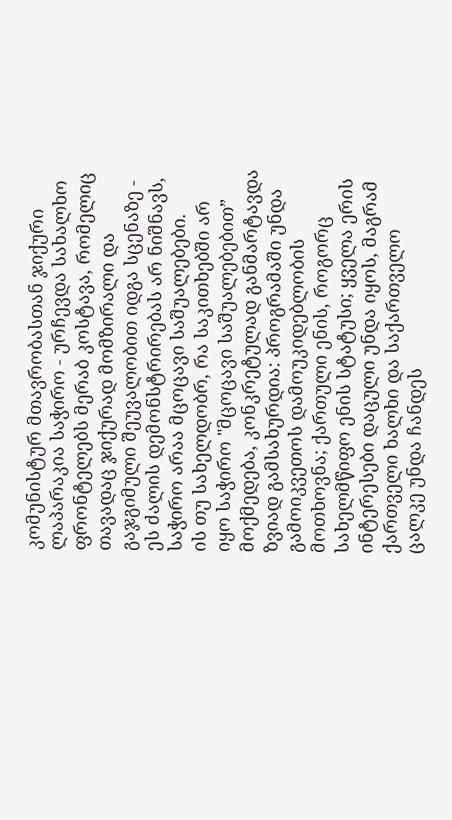კომუნისტურ მთავრობასთან ჯიქური ლაპარაკია საჭირო - ურჩევდა სახალხო ფრონტელებს მერაბ კოსტავა, რომელიც თავადაც ჯიქურად მომზირალი და გაჯგიმული შეუვალობით იდგა სცენაზე - ეს ძალის დემონსტრირებას არ ნიშნავს, საჭირო არაა მცოცავი საშუალებები.
ის თუ სახელდობრ, რა საკითხებში არ იყო საჭირო "მცოცავი საშუალებებით” მოქმედება, კონკრეტულად განმარტავდა ზვიად გამსახურდია: პროგრამაში უნდა გამოიკვეთოს დამოუკიდებლობის მოთხოვნა; ქართული ენის, როგორც სახელმწიფო ენის სტატუსი; ყველა ერის ინტერესები დაცული უნდა იყოს, მაგრამ ქართველი ხალხი და საქართველო ცალკე უნდა ჩანდეს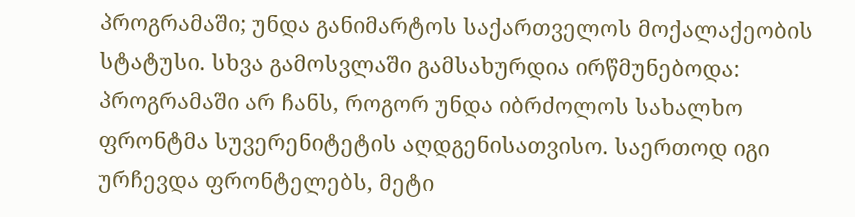პროგრამაში; უნდა განიმარტოს საქართველოს მოქალაქეობის სტატუსი. სხვა გამოსვლაში გამსახურდია ირწმუნებოდა: პროგრამაში არ ჩანს, როგორ უნდა იბრძოლოს სახალხო ფრონტმა სუვერენიტეტის აღდგენისათვისო. საერთოდ იგი ურჩევდა ფრონტელებს, მეტი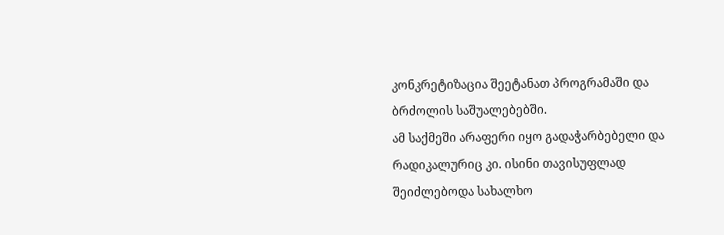კონკრეტიზაცია შეეტანათ პროგრამაში და ბრძოლის საშუალებებში.
ამ საქმეში არაფერი იყო გადაჭარბებელი და რადიკალურიც კი. ისინი თავისუფლად შეიძლებოდა სახალხო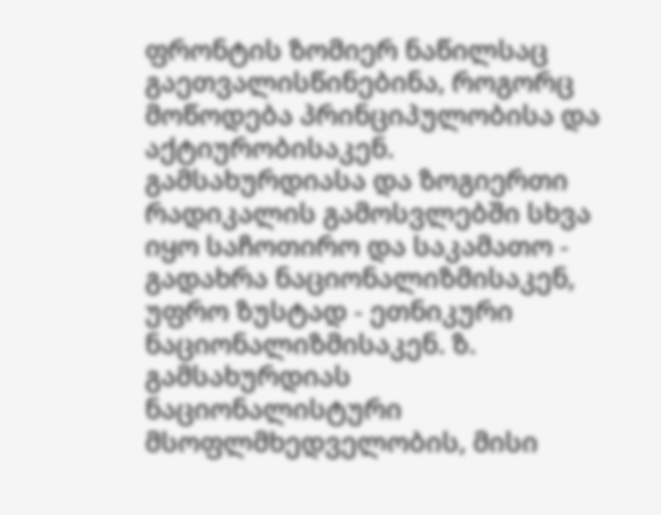ფრონტის ზომიერ ნაწილსაც გაეთვალისწინებინა, როგორც მოწოდება პრინციპულობისა და აქტიურობისაკენ. გამსახურდიასა და ზოგიერთი რადიკალის გამოსვლებში სხვა იყო საჩოთირო და საკამათო - გადახრა ნაციონალიზმისაკენ, უფრო ზუსტად - ეთნიკური ნაციონალიზმისაკენ. ზ. გამსახურდიას ნაციონალისტური მსოფლმხედველობის, მისი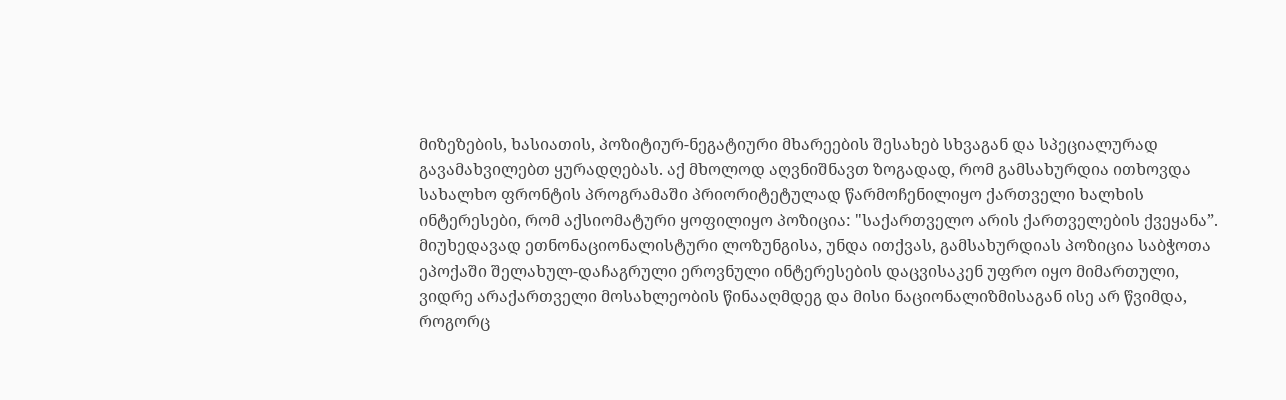მიზეზების, ხასიათის, პოზიტიურ-ნეგატიური მხარეების შესახებ სხვაგან და სპეციალურად გავამახვილებთ ყურადღებას. აქ მხოლოდ აღვნიშნავთ ზოგადად, რომ გამსახურდია ითხოვდა სახალხო ფრონტის პროგრამაში პრიორიტეტულად წარმოჩენილიყო ქართველი ხალხის ინტერესები, რომ აქსიომატური ყოფილიყო პოზიცია: "საქართველო არის ქართველების ქვეყანა”.
მიუხედავად ეთნონაციონალისტური ლოზუნგისა, უნდა ითქვას, გამსახურდიას პოზიცია საბჭოთა ეპოქაში შელახულ-დაჩაგრული ეროვნული ინტერესების დაცვისაკენ უფრო იყო მიმართული, ვიდრე არაქართველი მოსახლეობის წინააღმდეგ და მისი ნაციონალიზმისაგან ისე არ წვიმდა, როგორც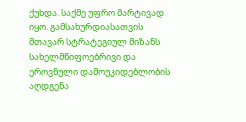ქუხდა. საქმე უფრო მარტივად იყო. გამსახურდიასათვის მთავარ სტრატეგიულ მიზანს სახელმწიფოებრივი და ეროვნული დამოუკიდებლობის აღდგენა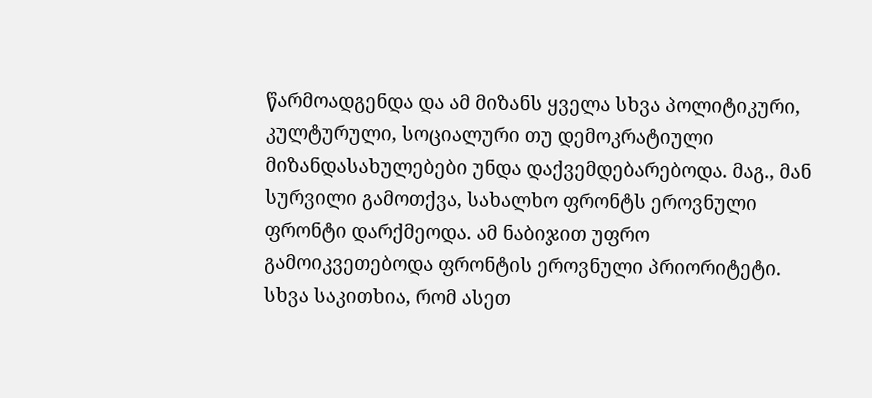წარმოადგენდა და ამ მიზანს ყველა სხვა პოლიტიკური, კულტურული, სოციალური თუ დემოკრატიული მიზანდასახულებები უნდა დაქვემდებარებოდა. მაგ., მან სურვილი გამოთქვა, სახალხო ფრონტს ეროვნული ფრონტი დარქმეოდა. ამ ნაბიჯით უფრო გამოიკვეთებოდა ფრონტის ეროვნული პრიორიტეტი.
სხვა საკითხია, რომ ასეთ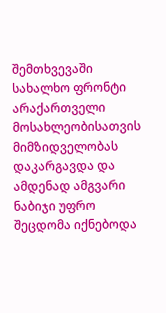შემთხვევაში სახალხო ფრონტი არაქართველი მოსახლეობისათვის მიმზიდველობას დაკარგავდა და ამდენად ამგვარი ნაბიჯი უფრო შეცდომა იქნებოდა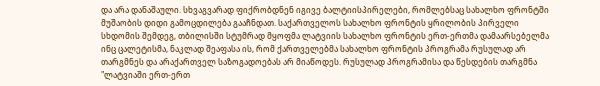და არა დანაშაული. სხვაგვარად ფიქრობდნენ იგივე ბალტიისპირელები, რომლებსაც სახალხო ფრონტში მუშაობის დიდი გამოცდილება გააჩნდათ. საქართველოს სახალხო ფრონტის ყრილობის პირველი სხდომის შემდეგ, თბილისში სტუმრად მყოფმა ლატვიის სახალხო ფრონტის ერთ-ერთმა დამაარსებელმა ინც ცალეტისმა, ნაკლად შეაფასა ის, რომ ქართველებმა სახალხო ფრონტის პროგრამა რუსულად არ თარგმნეს და არაქართველ საზოგადოებას არ მიაწოდეს. რუსულად პროგრამისა და წესდების თარგმნა "ლატვიაში ერთ-ერთ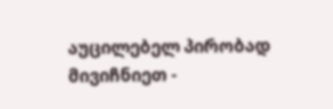აუცილებელ პირობად მივიჩნიეთ -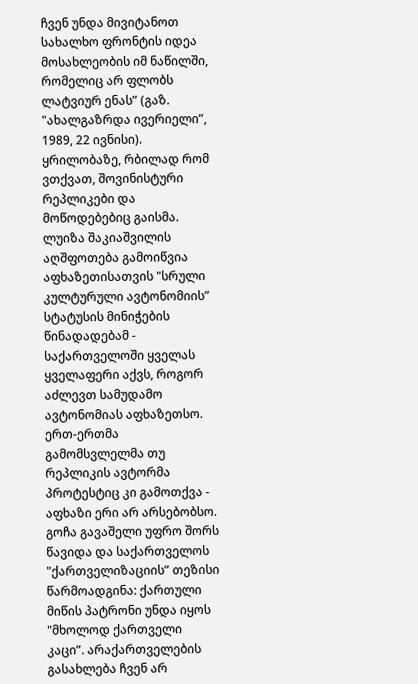ჩვენ უნდა მივიტანოთ სახალხო ფრონტის იდეა მოსახლეობის იმ ნაწილში, რომელიც არ ფლობს ლატვიურ ენას” (გაზ. "ახალგაზრდა ივერიელი”, 1989, 22 ივნისი).
ყრილობაზე, რბილად რომ ვთქვათ, შოვინისტური რეპლიკები და მოწოდებებიც გაისმა. ლუიზა შაკიაშვილის აღშფოთება გამოიწვია აფხაზეთისათვის "სრული კულტურული ავტონომიის” სტატუსის მინიჭების წინადადებამ - საქართველოში ყველას ყველაფერი აქვს, როგორ აძლევთ სამუდამო ავტონომიას აფხაზეთსო. ერთ-ერთმა გამომსვლელმა თუ რეპლიკის ავტორმა პროტესტიც კი გამოთქვა - აფხაზი ერი არ არსებობსო. გოჩა გავაშელი უფრო შორს წავიდა და საქართველოს "ქართველიზაციის” თეზისი წარმოადგინა: ქართული მიწის პატრონი უნდა იყოს "მხოლოდ ქართველი კაცი”. არაქართველების გასახლება ჩვენ არ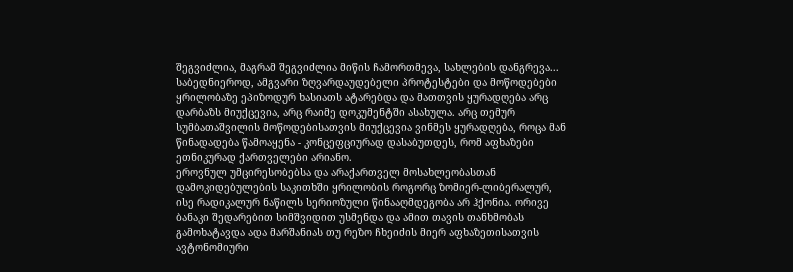შეგვიძლია, მაგრამ შეგვიძლია მიწის ჩამორთმევა, სახლების დანგრევა... საბედნიეროდ, ამგვარი ზღვარდაუდებელი პროტესტები და მოწოდებები ყრილობაზე ეპიზოდურ ხასიათს ატარებდა და მათთვის ყურადღება არც დარბაზს მიუქცევია, არც რაიმე დოკუმენტში ასახულა. არც თემურ სუმბათაშვილის მოწოდებისათვის მიუქცევია ვინმეს ყურადღება, როცა მან წინადადება წამოაყენა - კონცეფციურად დასაბუთდეს, რომ აფხაზები ეთნიკურად ქართველები არიანო.
ეროვნულ უმცირესობებსა და არაქართველ მოსახლეობასთან დამოკიდებულების საკითხში ყრილობის როგორც ზომიერ-ლიბერალურ, ისე რადიკალურ ნაწილს სერიოზული წინააღმდეგობა არ ჰქონია. ორივე ბანაკი შედარებით სიმშვიდით უსმენდა და ამით თავის თანხმობას გამოხატავდა ადა მარშანიას თუ რეზო ჩხეიძის მიერ აფხაზეთისათვის ავტონომიური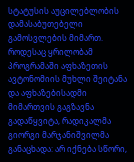სტატუსის აუცილებლობის დამასაბუთებელი გამოსვლების მიმართ. როდესაც ყრილობამ პროგრამაში აფხაზეთის ავტონომიის მუხლი შეიტანა და აფხაზებისადმი მიმართვის გაგზავნა გადაწყვიტა, რადიკალმა გიორგი მარჯანიშვილმა განაცხადა: არ იქნება სწორი,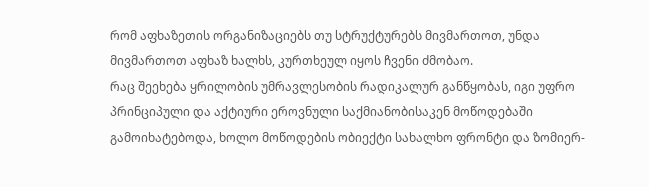რომ აფხაზეთის ორგანიზაციებს თუ სტრუქტურებს მივმართოთ, უნდა მივმართოთ აფხაზ ხალხს, კურთხეულ იყოს ჩვენი ძმობაო.
რაც შეეხება ყრილობის უმრავლესობის რადიკალურ განწყობას, იგი უფრო პრინციპული და აქტიური ეროვნული საქმიანობისაკენ მოწოდებაში გამოიხატებოდა, ხოლო მოწოდების ობიექტი სახალხო ფრონტი და ზომიერ-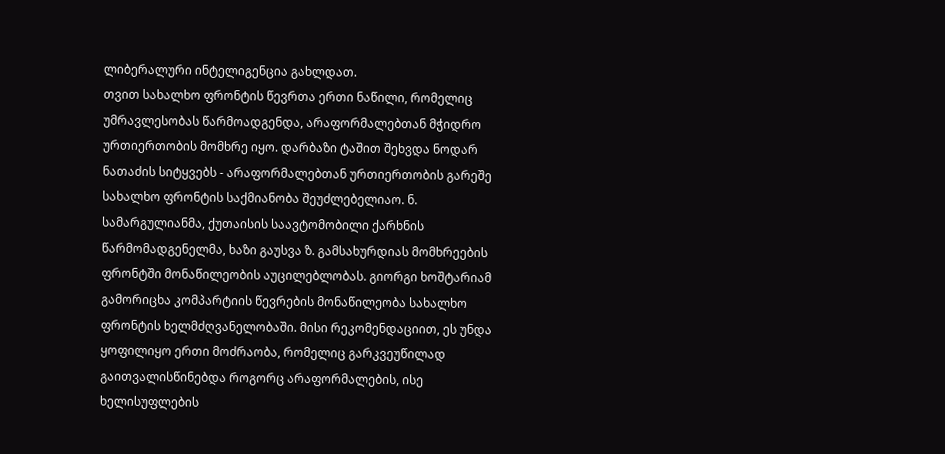ლიბერალური ინტელიგენცია გახლდათ.
თვით სახალხო ფრონტის წევრთა ერთი ნაწილი, რომელიც უმრავლესობას წარმოადგენდა, არაფორმალებთან მჭიდრო ურთიერთობის მომხრე იყო. დარბაზი ტაშით შეხვდა ნოდარ ნათაძის სიტყვებს - არაფორმალებთან ურთიერთობის გარეშე სახალხო ფრონტის საქმიანობა შეუძლებელიაო. ნ. სამარგულიანმა, ქუთაისის საავტომობილი ქარხნის წარმომადგენელმა, ხაზი გაუსვა ზ. გამსახურდიას მომხრეების ფრონტში მონაწილეობის აუცილებლობას. გიორგი ხოშტარიამ გამორიცხა კომპარტიის წევრების მონაწილეობა სახალხო ფრონტის ხელმძღვანელობაში. მისი რეკომენდაციით, ეს უნდა ყოფილიყო ერთი მოძრაობა, რომელიც გარკვეუწილად გაითვალისწინებდა როგორც არაფორმალების, ისე ხელისუფლების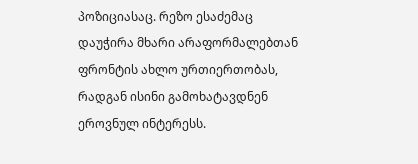პოზიციასაც. რეზო ესაძემაც დაუჭირა მხარი არაფორმალებთან ფრონტის ახლო ურთიერთობას, რადგან ისინი გამოხატავდნენ ეროვნულ ინტერესს.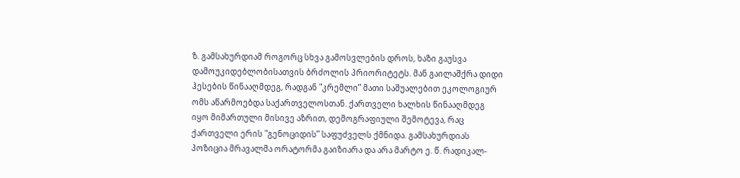ზ. გამსახურდიამ როგორც სხვა გამოსვლების დროს, ხაზი გაუსვა დამოუკიდებლობისათვის ბრძოლის პრიორიტეტს. მან გაილაშქრა დიდი ჰესების წინააღმდეგ, რადგან "კრემლი” მათი საშუალებით ეკოლოგიურ ომს აწარმოებდა საქართველოსთან. ქართველი ხალხის წინააღმდეგ იყო მიმართული მისივე აზრით, დემოგრაფიული შემოტევა, რაც ქართველი ერის "გენოციდის” საფუძველს ქმნიდა. გამსახურდიას პოზიცია მრავალმა ორატორმა გაიზიარა და არა მარტო ე. წ. რადიკალ-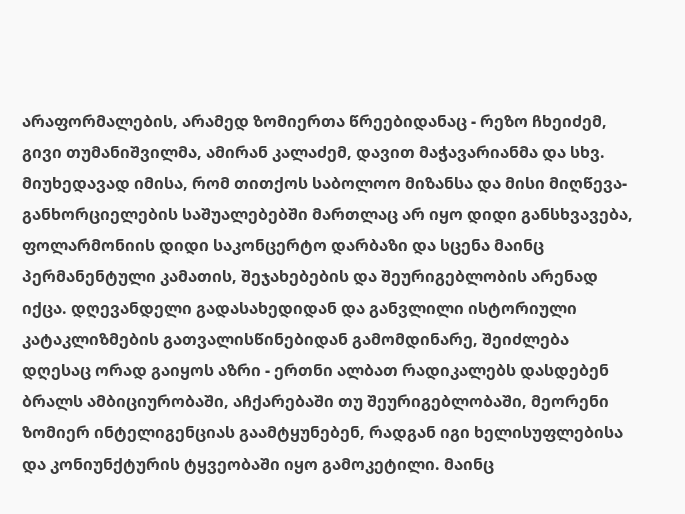არაფორმალების, არამედ ზომიერთა წრეებიდანაც - რეზო ჩხეიძემ, გივი თუმანიშვილმა, ამირან კალაძემ, დავით მაჭავარიანმა და სხვ.
მიუხედავად იმისა, რომ თითქოს საბოლოო მიზანსა და მისი მიღწევა-განხორციელების საშუალებებში მართლაც არ იყო დიდი განსხვავება, ფოლარმონიის დიდი საკონცერტო დარბაზი და სცენა მაინც პერმანენტული კამათის, შეჯახებების და შეურიგებლობის არენად იქცა. დღევანდელი გადასახედიდან და განვლილი ისტორიული კატაკლიზმების გათვალისწინებიდან გამომდინარე, შეიძლება დღესაც ორად გაიყოს აზრი - ერთნი ალბათ რადიკალებს დასდებენ ბრალს ამბიციურობაში, აჩქარებაში თუ შეურიგებლობაში, მეორენი ზომიერ ინტელიგენციას გაამტყუნებენ, რადგან იგი ხელისუფლებისა და კონიუნქტურის ტყვეობაში იყო გამოკეტილი. მაინც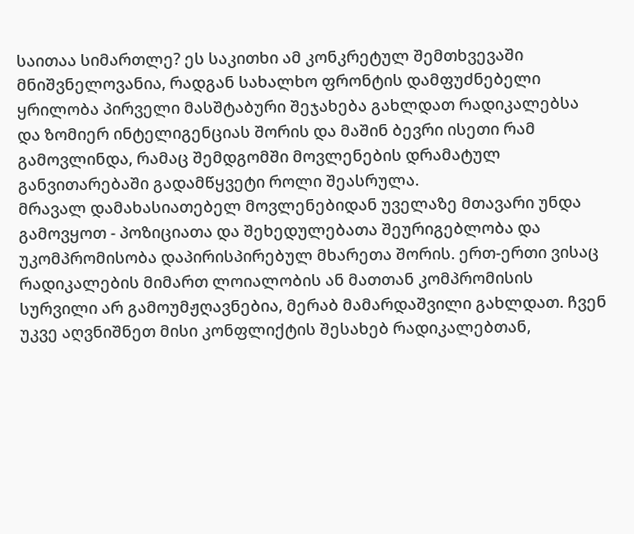საითაა სიმართლე? ეს საკითხი ამ კონკრეტულ შემთხვევაში მნიშვნელოვანია, რადგან სახალხო ფრონტის დამფუძნებელი ყრილობა პირველი მასშტაბური შეჯახება გახლდათ რადიკალებსა და ზომიერ ინტელიგენციას შორის და მაშინ ბევრი ისეთი რამ გამოვლინდა, რამაც შემდგომში მოვლენების დრამატულ განვითარებაში გადამწყვეტი როლი შეასრულა.
მრავალ დამახასიათებელ მოვლენებიდან უველაზე მთავარი უნდა გამოვყოთ - პოზიციათა და შეხედულებათა შეურიგებლობა და უკომპრომისობა დაპირისპირებულ მხარეთა შორის. ერთ-ერთი ვისაც რადიკალების მიმართ ლოიალობის ან მათთან კომპრომისის სურვილი არ გამოუმჟღავნებია, მერაბ მამარდაშვილი გახლდათ. ჩვენ უკვე აღვნიშნეთ მისი კონფლიქტის შესახებ რადიკალებთან,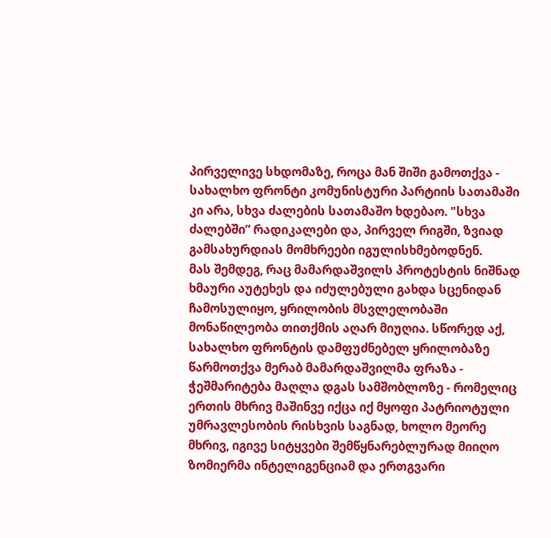პირველივე სხდომაზე, როცა მან შიში გამოთქვა - სახალხო ფრონტი კომუნისტური პარტიის სათამაში კი არა, სხვა ძალების სათამაშო ხდებაო. "სხვა ძალებში” რადიკალები და, პირველ რიგში, ზვიად გამსახურდიას მომხრეები იგულისხმებოდნენ.
მას შემდეგ, რაც მამარდაშვილს პროტესტის ნიშნად ხმაური აუტეხეს და იძულებული გახდა სცენიდან ჩამოსულიყო, ყრილობის მსვლელობაში მონაწილეობა თითქმის აღარ მიუღია. სწორედ აქ, სახალხო ფრონტის დამფუძნებელ ყრილობაზე წარმოთქვა მერაბ მამარდაშვილმა ფრაზა - ჭეშმარიტება მაღლა დგას სამშობლოზე - რომელიც ერთის მხრივ მაშინვე იქცა იქ მყოფი პატრიოტული უმრავლესობის რისხვის საგნად, ხოლო მეორე მხრივ, იგივე სიტყვები შემწყნარებლურად მიიღო ზომიერმა ინტელიგენციამ და ერთგვარი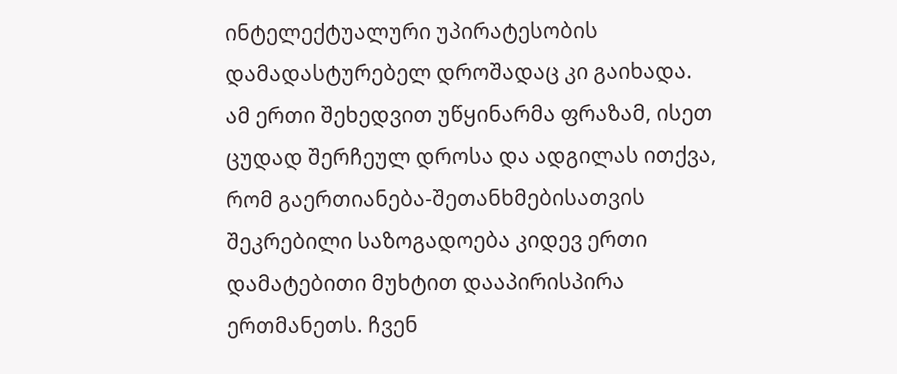ინტელექტუალური უპირატესობის დამადასტურებელ დროშადაც კი გაიხადა.
ამ ერთი შეხედვით უწყინარმა ფრაზამ, ისეთ ცუდად შერჩეულ დროსა და ადგილას ითქვა, რომ გაერთიანება-შეთანხმებისათვის შეკრებილი საზოგადოება კიდევ ერთი დამატებითი მუხტით დააპირისპირა ერთმანეთს. ჩვენ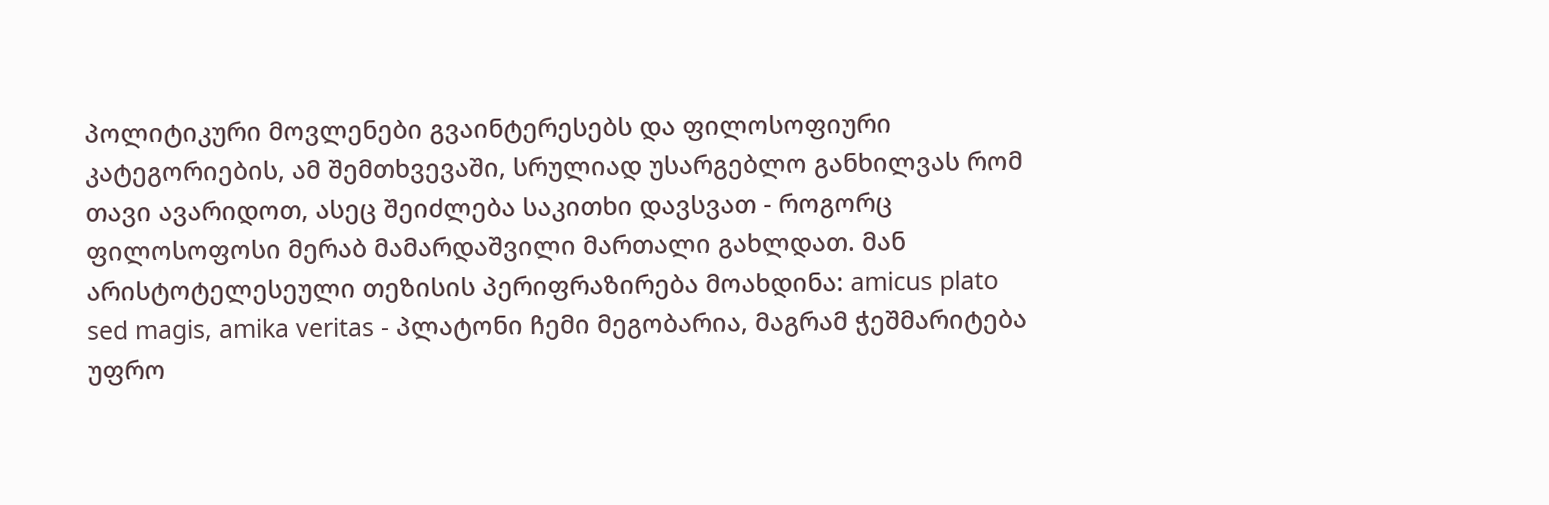პოლიტიკური მოვლენები გვაინტერესებს და ფილოსოფიური კატეგორიების, ამ შემთხვევაში, სრულიად უსარგებლო განხილვას რომ თავი ავარიდოთ, ასეც შეიძლება საკითხი დავსვათ - როგორც ფილოსოფოსი მერაბ მამარდაშვილი მართალი გახლდათ. მან არისტოტელესეული თეზისის პერიფრაზირება მოახდინა: amicus plato sed magis, amika veritas - პლატონი ჩემი მეგობარია, მაგრამ ჭეშმარიტება უფრო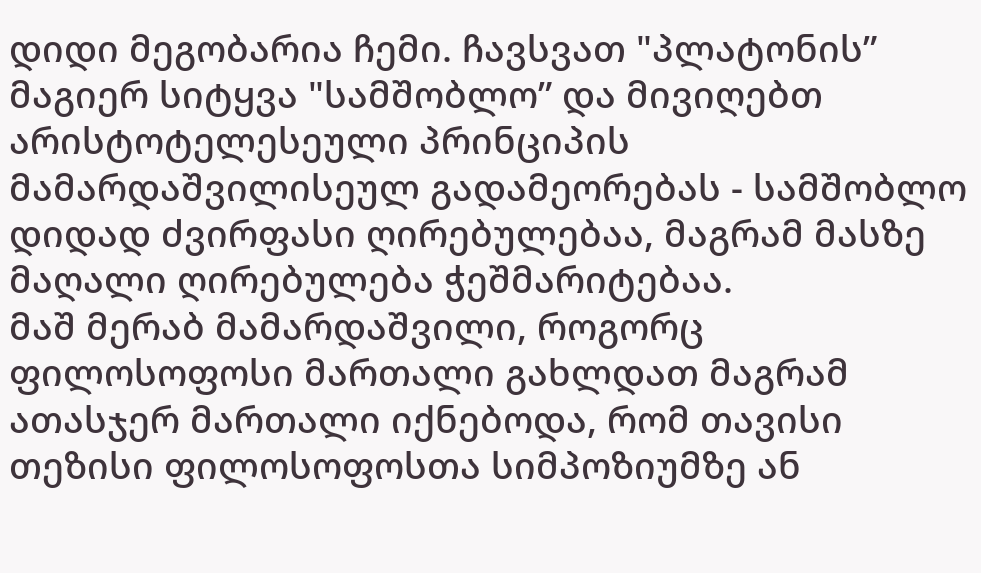დიდი მეგობარია ჩემი. ჩავსვათ "პლატონის” მაგიერ სიტყვა "სამშობლო” და მივიღებთ არისტოტელესეული პრინციპის მამარდაშვილისეულ გადამეორებას - სამშობლო დიდად ძვირფასი ღირებულებაა, მაგრამ მასზე მაღალი ღირებულება ჭეშმარიტებაა.
მაშ მერაბ მამარდაშვილი, როგორც ფილოსოფოსი მართალი გახლდათ მაგრამ ათასჯერ მართალი იქნებოდა, რომ თავისი თეზისი ფილოსოფოსთა სიმპოზიუმზე ან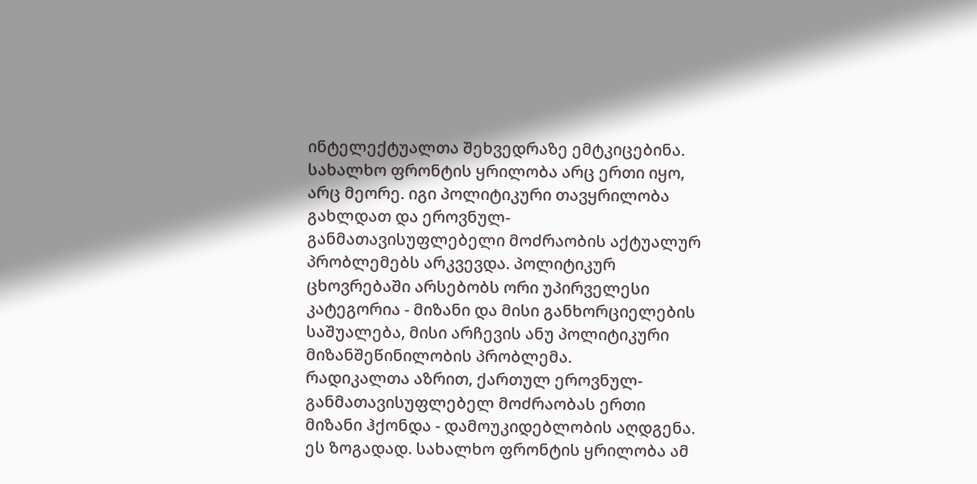ინტელექტუალთა შეხვედრაზე ემტკიცებინა. სახალხო ფრონტის ყრილობა არც ერთი იყო, არც მეორე. იგი პოლიტიკური თავყრილობა გახლდათ და ეროვნულ-განმათავისუფლებელი მოძრაობის აქტუალურ პრობლემებს არკვევდა. პოლიტიკურ ცხოვრებაში არსებობს ორი უპირველესი კატეგორია - მიზანი და მისი განხორციელების საშუალება, მისი არჩევის ანუ პოლიტიკური მიზანშეწინილობის პრობლემა.
რადიკალთა აზრით, ქართულ ეროვნულ-განმათავისუფლებელ მოძრაობას ერთი მიზანი ჰქონდა - დამოუკიდებლობის აღდგენა. ეს ზოგადად. სახალხო ფრონტის ყრილობა ამ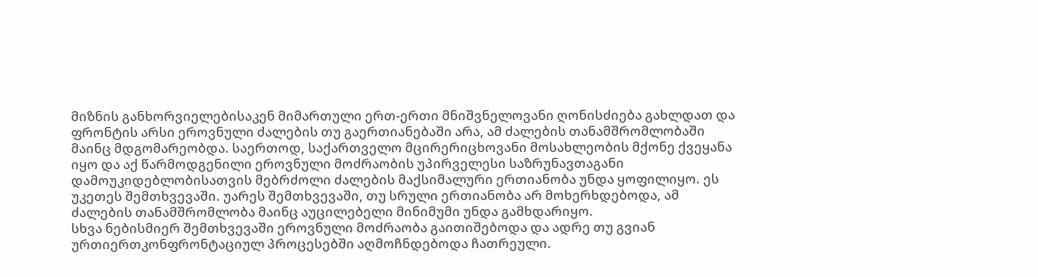მიზნის განხორვიელებისაკენ მიმართული ერთ-ერთი მნიშვნელოვანი ღონისძიება გახლდათ და ფრონტის არსი ეროვნული ძალების თუ გაერთიანებაში არა, ამ ძალების თანამშრომლობაში მაინც მდგომარეობდა. საერთოდ, საქართველო მცირერიცხოვანი მოსახლეობის მქონე ქვეყანა იყო და აქ წარმოდგენილი ეროვნული მოძრაობის უპირველესი საზრუნავთაგანი დამოუკიდებლობისათვის მებრძოლი ძალების მაქსიმალური ერთიანობა უნდა ყოფილიყო. ეს უკეთეს შემთხვევაში. უარეს შემთხვევაში, თუ სრული ერთიანობა არ მოხერხდებოდა, ამ ძალების თანამშრომლობა მაინც აუცილებელი მინიმუმი უნდა გამხდარიყო.
სხვა ნებისმიერ შემთხვევაში ეროვნული მოძრაობა გაითიშებოდა და ადრე თუ გვიან ურთიერთკონფრონტაციულ პროცესებში აღმოჩნდებოდა ჩათრეული.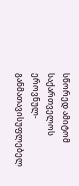სწორედ ამიტომ საქართველოს ეროვნულ-განმათავისუფლებელ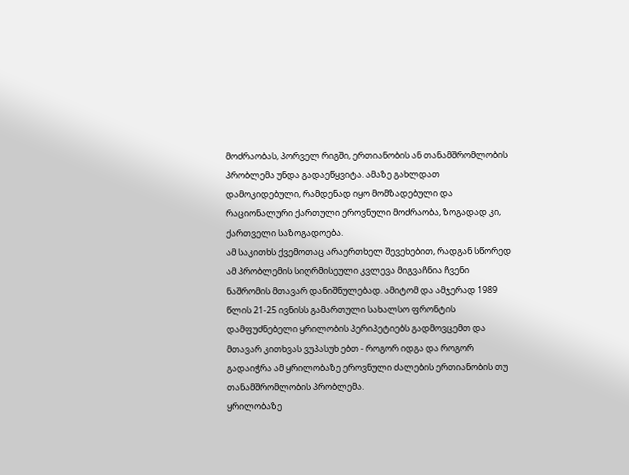მოძრაობას, პორველ რიგში, ერთიანობის ან თანამშრომლობის პრობლემა უნდა გადაეწყვიტა. ამაზე გახლდათ დამოკიდებული, რამდენად იყო მომზადებული და რაციონალური ქართული ეროვნული მოძრაობა, ზოგადად კი, ქართველი საზოგადოება.
ამ საკითხს ქვემოთაც არაერთხელ შევეხებით, რადგან სწორედ ამ პრობლემის სიღრმისეული კვლევა მიგვაჩნია ჩვენი ნაშრომის მთავარ დანიშნულებად. ამიტომ და ამჯერად 1989 წლის 21-25 ივნისს გამართული სახალსო ფრონტის დამფუძნებელი ყრილობის პერიპეტიებს გადმოვცემთ და მთავარ კითხვას ვუპასუხ ებთ - როგორ იდგა და როგორ გადაიჭრა ამ ყრილობაზე ეროვნული ძალების ერთიანობის თუ თანამშრომლობის პრობლემა.
ყრილობაზე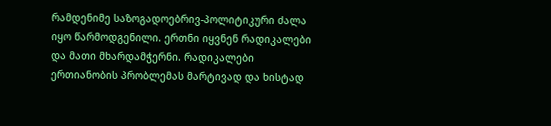რამდენიმე საზოგადოებრივ-პოლიტიკური ძალა იყო წარმოდგენილი. ერთნი იყვნენ რადიკალები და მათი მხარდამჭერნი. რადიკალები ერთიანობის პრობლემას მარტივად და ხისტად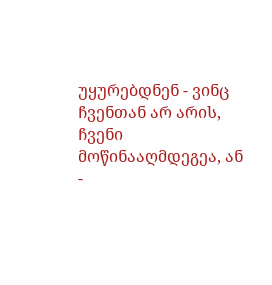უყურებდნენ - ვინც ჩვენთან არ არის, ჩვენი მოწინააღმდეგეა, ან -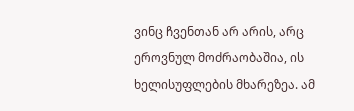ვინც ჩვენთან არ არის, არც ეროვნულ მოძრაობაშია, ის ხელისუფლების მხარეზეა. ამ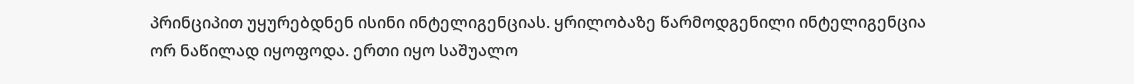პრინციპით უყურებდნენ ისინი ინტელიგენციას. ყრილობაზე წარმოდგენილი ინტელიგენცია ორ ნაწილად იყოფოდა. ერთი იყო საშუალო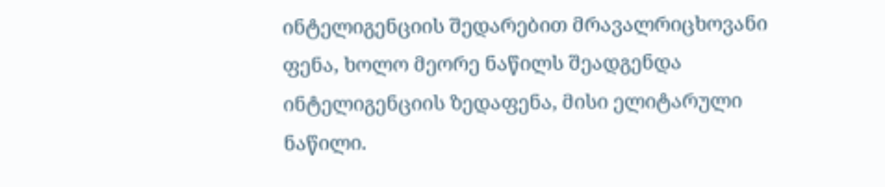ინტელიგენციის შედარებით მრავალრიცხოვანი ფენა, ხოლო მეორე ნაწილს შეადგენდა ინტელიგენციის ზედაფენა, მისი ელიტარული ნაწილი.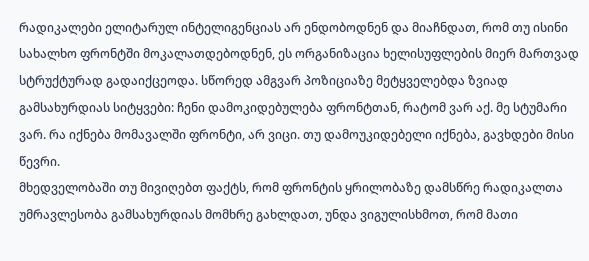რადიკალები ელიტარულ ინტელიგენციას არ ენდობოდნენ და მიაჩნდათ, რომ თუ ისინი სახალხო ფრონტში მოკალათდებოდნენ, ეს ორგანიზაცია ხელისუფლების მიერ მართვად სტრუქტურად გადაიქცეოდა. სწორედ ამგვარ პოზიციაზე მეტყველებდა ზვიად გამსახურდიას სიტყვები: ჩენი დამოკიდებულება ფრონტთან, რატომ ვარ აქ. მე სტუმარი ვარ. რა იქნება მომავალში ფრონტი, არ ვიცი. თუ დამოუკიდებელი იქნება, გავხდები მისი წევრი.
მხედველობაში თუ მივიღებთ ფაქტს, რომ ფრონტის ყრილობაზე დამსწრე რადიკალთა უმრავლესობა გამსახურდიას მომხრე გახლდათ, უნდა ვიგულისხმოთ, რომ მათი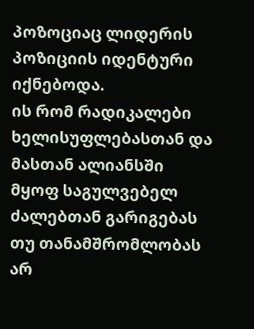პოზოციაც ლიდერის პოზიციის იდენტური იქნებოდა.
ის რომ რადიკალები ხელისუფლებასთან და მასთან ალიანსში მყოფ საგულვებელ ძალებთან გარიგებას თუ თანამშრომლობას არ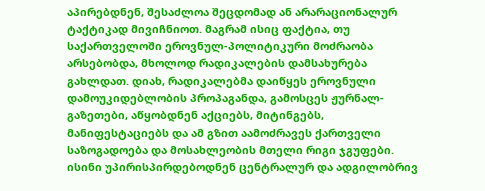აპირებდნენ, შესაძლოა შეცდომად ან არარაციონალურ ტაქტიკად მივიჩნიოთ. მაგრამ ისიც ფაქტია, თუ საქართველოში ეროვნულ-პოლიტიკური მოძრაობა არსებობდა, მხოლოდ რადიკალების დამსახურება გახლდათ. დიახ, რადიკალებმა დაიწყეს ეროვნული დამოუკიდებლობის პროპაგანდა, გამოსცეს ჟურნალ-გაზეთები, აწყობდნენ აქციებს, მიტინგებს, მანიფესტაციებს და ამ გზით აამოძრავეს ქართველი საზოგადოება და მოსახლეობის მთელი რიგი ჯგუფები. ისინი უპირისპირდებოდნენ ცენტრალურ და ადგილობრივ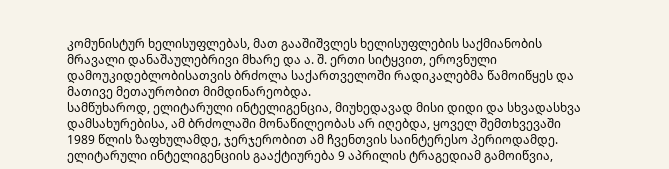კომუნისტურ ხელისუფლებას, მათ გააშიშვლეს ხელისუფლების საქმიანობის მრავალი დანაშაულებრივი მხარე და ა. შ. ერთი სიტყვით, ეროვნული დამოუკიდებლობისათვის ბრძოლა საქართველოში რადიკალებმა წამოიწყეს და მათივე მეთაურობით მიმდინარეობდა.
სამწუხაროდ, ელიტარული ინტელიგენცია, მიუხედავად მისი დიდი და სხვადასხვა დამსახურებისა, ამ ბრძოლაში მონაწილეობას არ იღებდა, ყოველ შემთხვევაში 1989 წლის ზაფხულამდე, ჯერჯერობით ამ ჩვენთვის საინტერესო პერიოდამდე. ელიტარული ინტელიგენციის გააქტიურება 9 აპრილის ტრაგედიამ გამოიწვია,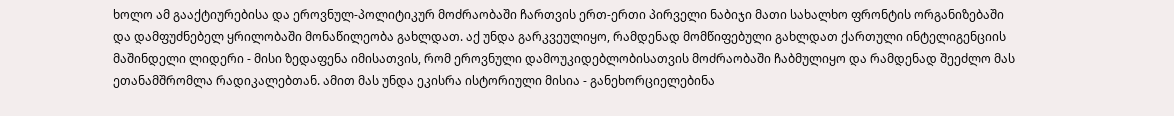ხოლო ამ გააქტიურებისა და ეროვნულ-პოლიტიკურ მოძრაობაში ჩართვის ერთ-ერთი პირველი ნაბიჯი მათი სახალხო ფრონტის ორგანიზებაში და დამფუძნებელ ყრილობაში მონაწილეობა გახლდათ. აქ უნდა გარკვეულიყო, რამდენად მომწიფებული გახლდათ ქართული ინტელიგენციის მაშინდელი ლიდერი - მისი ზედაფენა იმისათვის, რომ ეროვნული დამოუკიდებლობისათვის მოძრაობაში ჩაბმულიყო და რამდენად შეეძლო მას ეთანამშრომლა რადიკალებთან. ამით მას უნდა ეკისრა ისტორიული მისია - განეხორციელებინა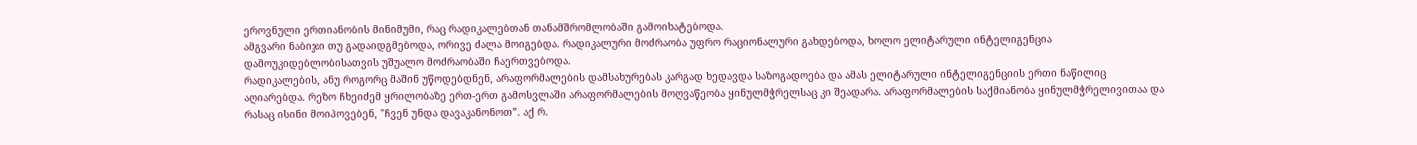ეროვნული ერთიანობის მინიმუმი, რაც რადიკალებთან თანამშრომლობაში გამოიხატებოდა.
ამგვარი ნაბიჯი თუ გადაიდგმებოდა, ორივე ძალა მოიგებდა. რადიკალური მოძრაობა უფრო რაციონალური გახდებოდა, ხოლო ელიტარული ინტელიგენცია დამოუკიდებლობისათვის უშუალო მოძრაობაში ჩაერთვებოდა.
რადიკალების, ანუ როგორც მაშინ უწოდებდნენ, არაფორმალების დამსახურებას კარგად ხედავდა საზოგადოება და ამას ელიტარული ინტელიგენციის ერთი ნაწილიც აღიარებდა. რეზო ჩხეიძემ ყრილობაზე ერთ-ერთ გამოსვლაში არაფორმალების მოღვაწეობა ყინულმჭრელსაც კი შეადარა. არაფორმალების საქმიანობა ყინულმჭრელივითაა და რასაც ისინი მოიპოვებენ, "ჩვენ უნდა დავაკანონოთ”. აქ რ.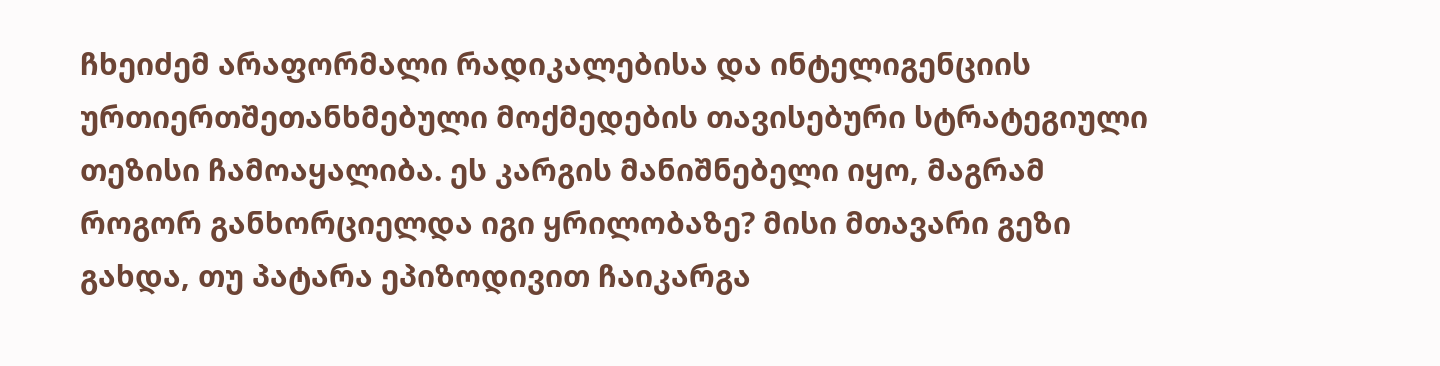ჩხეიძემ არაფორმალი რადიკალებისა და ინტელიგენციის ურთიერთშეთანხმებული მოქმედების თავისებური სტრატეგიული თეზისი ჩამოაყალიბა. ეს კარგის მანიშნებელი იყო, მაგრამ როგორ განხორციელდა იგი ყრილობაზე? მისი მთავარი გეზი გახდა, თუ პატარა ეპიზოდივით ჩაიკარგა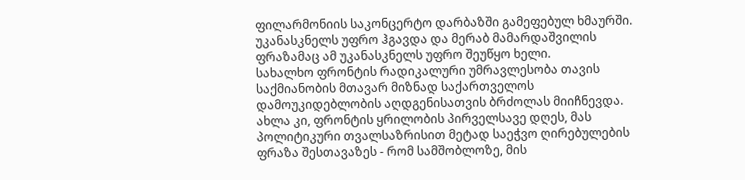ფილარმონიის საკონცერტო დარბაზში გამეფებულ ხმაურში.
უკანასკნელს უფრო ჰგავდა და მერაბ მამარდაშვილის ფრაზამაც ამ უკანასკნელს უფრო შეუწყო ხელი.
სახალხო ფრონტის რადიკალური უმრავლესობა თავის საქმიანობის მთავარ მიზნად საქართველოს დამოუკიდებლობის აღდგენისათვის ბრძოლას მიიჩნევდა. ახლა კი, ფრონტის ყრილობის პირველსავე დღეს, მას პოლიტიკური თვალსაზრისით მეტად საეჭვო ღირებულების ფრაზა შესთავაზეს - რომ სამშობლოზე, მის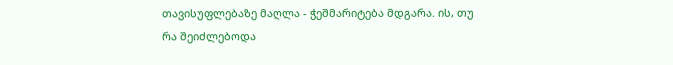თავისუფლებაზე მაღლა - ჭეშმარიტება მდგარა. ის, თუ რა შეიძლებოდა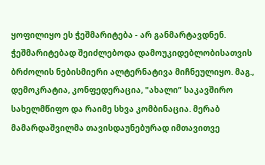ყოფილიყო ეს ჭეშმარიტება - არ განმარტავდნენ. ჭეშმარიტებად შეიძლებოდა დამოუკიდებლობისათვის ბრძოლის ნებისმიერი ალტერნატივა მიჩნეულიყო. მაგ., დემოკრატია, კონფედერაცია, "ახალი” საკავშირო სახელმწიფო და რაიმე სხვა კომბინაცია. მერაბ მამარდაშვილმა თავისდაუნებურად იმთავითვე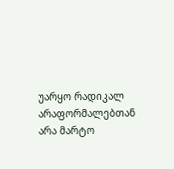უარყო რადიკალ არაფორმალებთან არა მარტო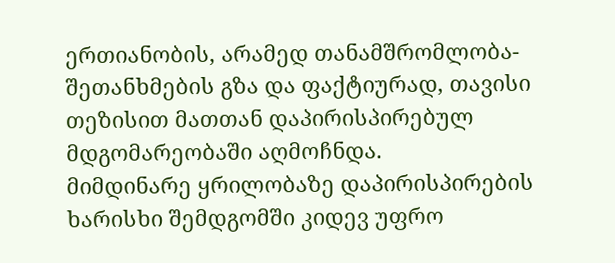ერთიანობის, არამედ თანამშრომლობა-შეთანხმების გზა და ფაქტიურად, თავისი თეზისით მათთან დაპირისპირებულ მდგომარეობაში აღმოჩნდა.
მიმდინარე ყრილობაზე დაპირისპირების ხარისხი შემდგომში კიდევ უფრო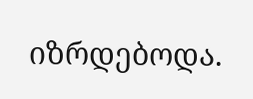იზრდებოდა.